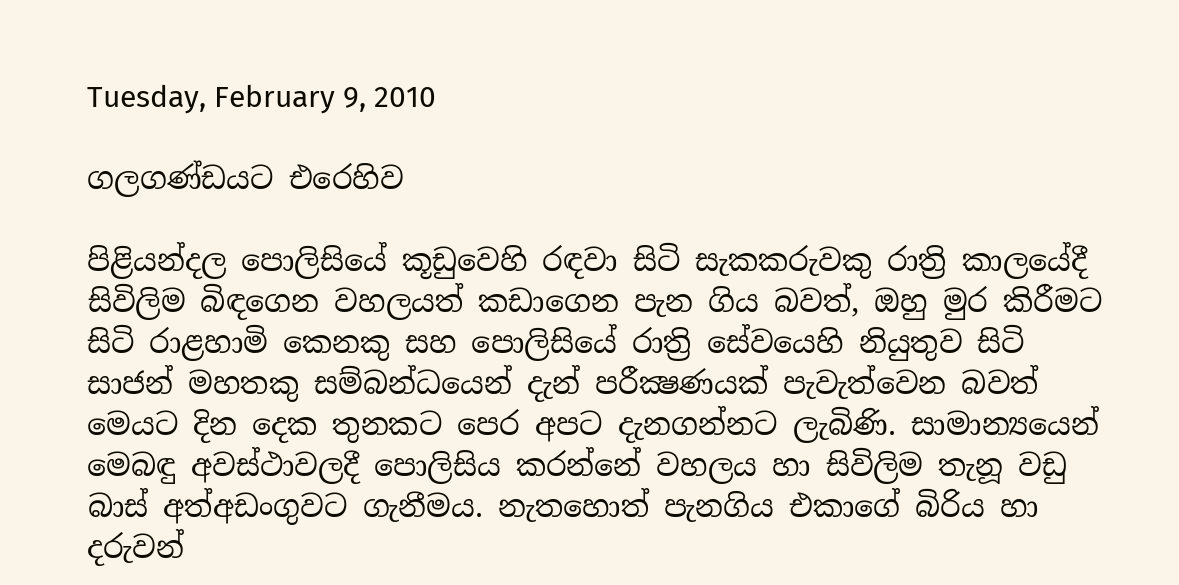Tuesday, February 9, 2010

ගලගණ්‌ඩයට එරෙහිව

පිළියන්දල පොලිසියේ කූඩුවෙහි රඳවා සිටි සැකකරුවකු රාත්‍රි කාලයේදී සිවිලිම බිඳගෙන වහලයත් කඩාගෙන පැන ගිය බවත්, ඔහු මුර කිරීමට සිටි රාළහාමි කෙනකු සහ පොලිසියේ රාත්‍රි සේවයෙහි නියුතුව සිටි සාජන් මහතකු සම්බන්ධයෙන් දැන් පරීක්‍ෂණයක්‌ පැවැත්වෙන බවත් මෙයට දින දෙක තුනකට පෙර අපට දැනගන්නට ලැබිණි. සාමාන්‍යයෙන් මෙබඳු අවස්‌ථාවලදී පොලිසිය කරන්නේ වහලය හා සිවිලිම තැනූ වඩු බාස්‌ අත්අඩංගුවට ගැනීමය. නැතහොත් පැනගිය එකාගේ බිරිය හා දරුවන්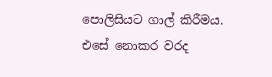පොලිසියට ගාල් කිරීමය. එසේ නොකර වරද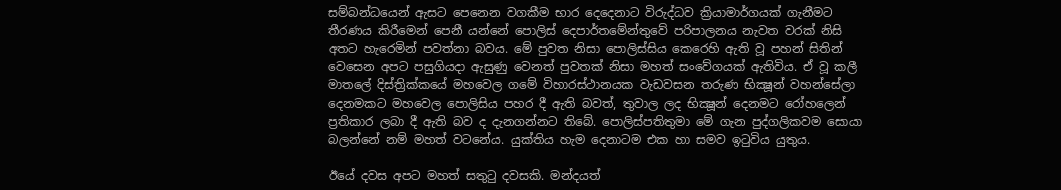සම්බන්ධයෙන් ඇසට පෙනෙන වගකීම භාර දෙදෙනාට විරුද්ධව ක්‍රියාමාර්ගයක්‌ ගැනීමට තීරණය කිරීමෙන් පෙනී යන්නේ පොලිස්‌ දෙපාර්තමේන්තුවේ පරිපාලනය නැවත වරක්‌ නිසි අතට හැරෙමින් පවත්නා බවය. මේ පුවත නිසා පොලිස්‌සිය කෙරෙහි ඇති වූ පහන් සිතින් වෙසෙන අපට පසුගියදා ඇසුණු වෙනත් පුවතක්‌ නිසා මහත් සංවේගයක්‌ ඇතිවිය. ඒ වූ කලී මාතලේ දිස්‌ත්‍රික්‌කයේ මහවෙල ගමේ විහාරස්‌ථානයක වැඩවසන තරුණ භික්‍ෂූන් වහන්සේලා දෙනමකට මහවෙල පොලිසිය පහර දී ඇති බවත්, තුවාල ලද භික්‍ෂූන් දෙනමට රෝහලෙන් ප්‍රතිකාර ලබා දී ඇති බව ද දැනගන්නට තිබේ. පොලිස්‌පතිතුමා මේ ගැන පුද්ගලිකවම සොයා බලන්නේ නම් මහත් වටනේය. යුක්‌තිය හැම දෙනාටම එක හා සමව ඉටුවිය යුතුය.

ඊයේ දවස අපට මහත් සතුටු දවසකි. මන්දයත්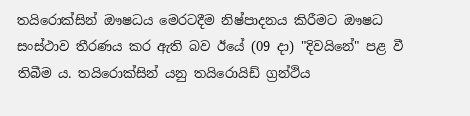තයිරොක්‌සින් ඖෂධය මෙරටදීම නිෂ්පාදනය කිරීමට ඖෂධ සංස්‌ථාව තීරණය කර ඇති බව ඊයේ (09 දා) "දිවයිනේ" පළ වී තිබීම ය. තයිරොක්‌සින් යනු තයිරොයිඩ් ග්‍රන්ථිය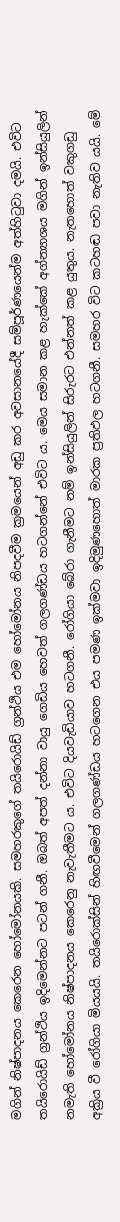මගින් නිෂ්පාදනය කෙරෙන හෝමෝනයකි. සමහරකුගේ තයිරොයිඩ් ග්‍රන්ථිය එම හෝමෝනය නිපදවීම ක්‍රමයෙන් අඩු කර අවසානයේදී සම්පූර්ණයෙන්ම අත්හිටුවා දමයි. එවිට තයිරොයිඩ් ග්‍රන්ථිය ඉදිමෙන්නට පටන් ගනී. ඔබත් අපත් දන්නා වායු ගෙඩිය හෙවත් ගලගණ්‌ඩය හටගන්නේ එවිට ය. මෙය සමාන කළ හැක්‌කේ අග්න්‍යාශය මගින් ඉන්සියුලින් නමැති හෝමෝනය නිෂ්පාදනය කෙරෙනු නැවැතීමට ය. එවිට දියවැඩියාව හටගනී. රෝගියා බේරා ගැනීමට නම් ඉන්සියුලින් සිරුරට එන්නත් කළ යුතුය. නැතහොත් වකුගඩු අක්‍රිය වී රෝගියා මියයයි. තයිරොක්‌සින් හිඟවීමෙන් ගලගණ්‌ඩය හටගෙන එය පමණ ඉක්‌මවා ඉදිමුණහොත් මාරක ප්‍රතිඵල හටගනී. සමහර විට කටහඬ පවා නැතිව යයි. මේ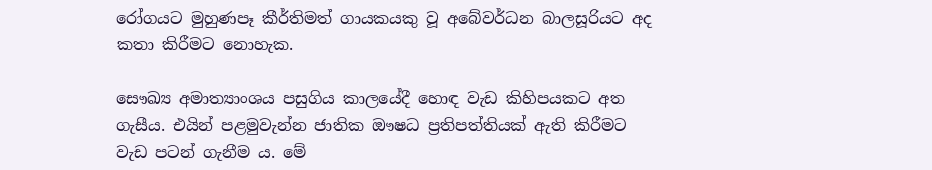රෝගයට මුහුණපෑ කීර්තිමත් ගායකයකු වූ අබේවර්ධන බාලසූරියට අද කතා කිරීමට නොහැක.

සෞඛ්‍ය අමාත්‍යාංශය පසුගිය කාලයේදී හොඳ වැඩ කිහිපයකට අත ගැසීය. එයින් පළමුවැන්න ජාතික ඖෂධ ප්‍රතිපත්තියක්‌ ඇති කිරීමට වැඩ පටන් ගැනීම ය. මේ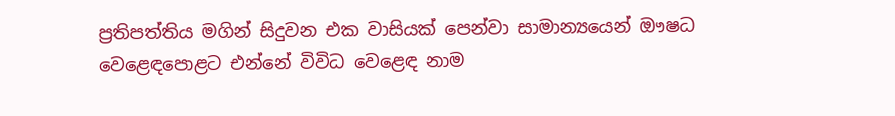ප්‍රතිපත්තිය මගින් සිදුවන එක වාසියක්‌ පෙන්වා සාමාන්‍යයෙන් ඖෂධ වෙළෙඳපොළට එන්නේ විවිධ වෙළෙඳ නාම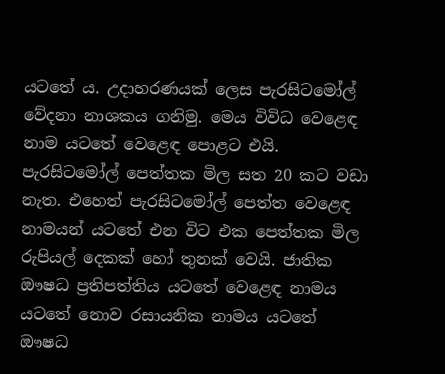යටතේ ය. උදාහරණයක්‌ ලෙස පැරසිටමෝල් වේදනා නාශකය ගනිමු. මෙය විවිධ වෙළෙඳ නාම යටතේ වෙළෙඳ පොළට එයි. පැරසිටමෝල් පෙත්තක මිල සත 20 කට වඩා නැත. එහෙත් පැරසිටමෝල් පෙත්ත වෙළෙඳ නාමයන් යටතේ එන විට එක පෙත්තක මිල රුපියල් දෙකක්‌ හෝ තුනක්‌ වෙයි. ජාතික ඖෂධ ප්‍රතිපත්තිය යටතේ වෙළෙඳ නාමය යටතේ නොව රසායනික නාමය යටතේ ඖෂධ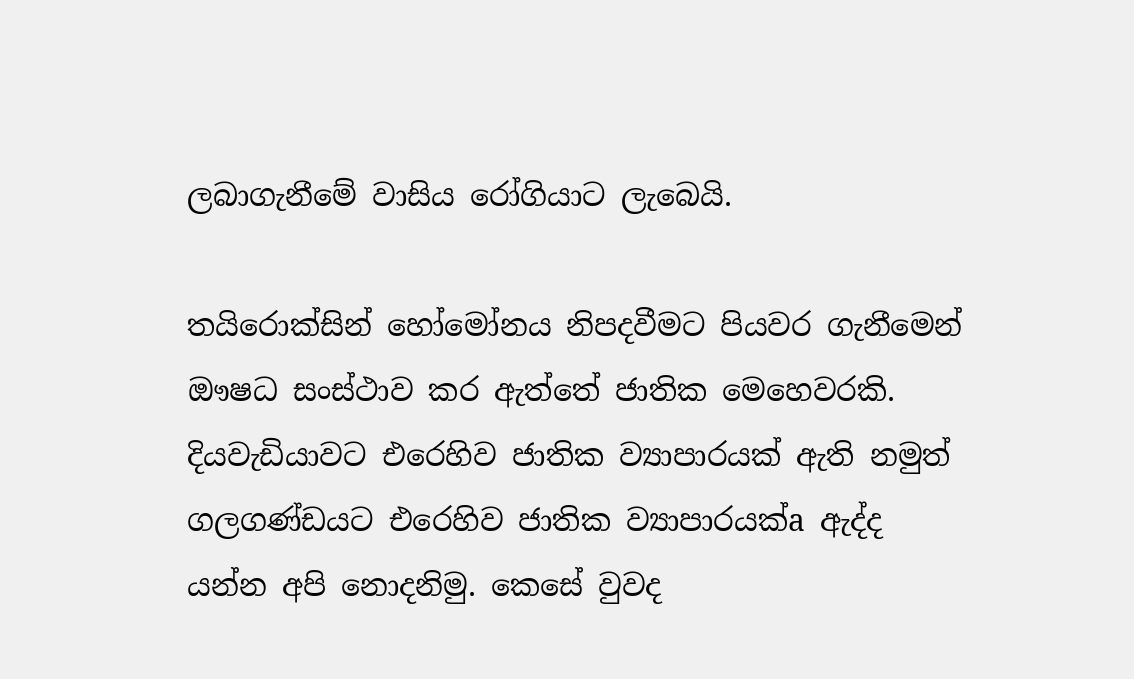ලබාගැනීමේ වාසිය රෝගියාට ලැබෙයි.

තයිරොක්‌සින් හෝමෝනය නිපදවීමට පියවර ගැනීමෙන් ඖෂධ සංස්‌ථාව කර ඇත්තේ ජාතික මෙහෙවරකි. දියවැඩියාවට එරෙහිව ජාතික ව්‍යාපාරයක්‌ ඇති නමුත් ගලගණ්‌ඩයට එරෙහිව ජාතික ව්‍යාපාරයක්‌a ඇද්ද යන්න අපි නොදනිමු. කෙසේ වුවද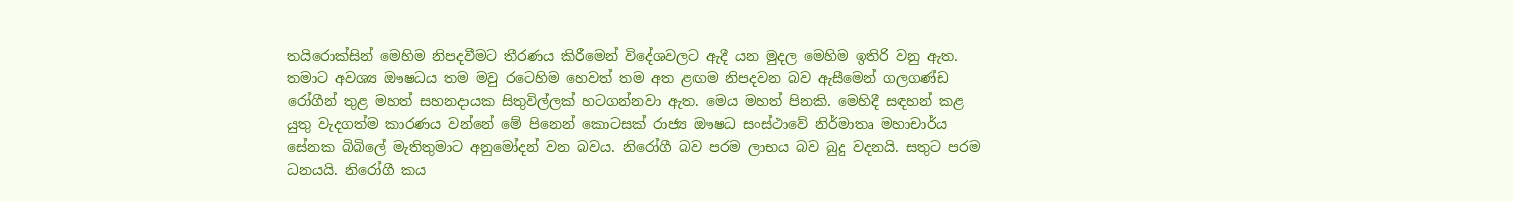තයිරොක්‌සින් මෙහිම නිපදවීමට තීරණය කිරීමෙන් විදේශවලට ඇදී යන මුදල මෙහිම ඉතිරි වනු ඇත. තමාට අවශ්‍ය ඖෂධය තම මවු රටෙහිම හෙවත් තම අත ළඟම නිපදවන බව ඇසීමෙන් ගලගණ්‌ඩ රෝගීන් තුළ මහත් සහනදායක සිතුවිල්ලක්‌ හටගන්නවා ඇත. මෙය මහත් පිනකි. මෙහිදී සඳහන් කළ යුතු වැදගත්ම කාරණය වන්නේ මේ පිනෙන් කොටසක්‌ රාජ්‍ය ඖෂධ සංස්‌ථාවේ නිර්මාතෘ මහාචාර්ය සේනක බිබිලේ මැතිතුමාට අනුමෝදන් වන බවය. නිරෝගී බව පරම ලාභය බව බුදු වදනයි. සතුට පරම ධනයයි. නිරෝගී කය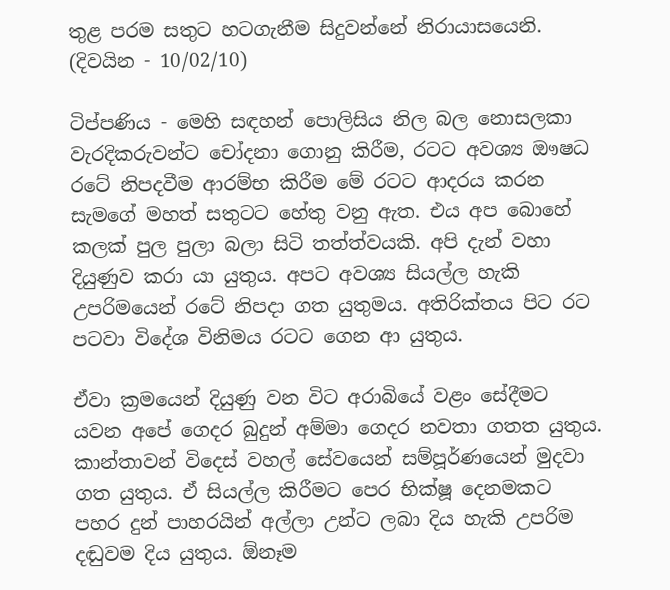තුළ පරම සතුට හටගැනීම සිදුවන්නේ නිරායාසයෙනි.
(දිවයින - 10/02/10)

ටිප්පණිය - මෙහි සඳහන් පොලිසිය නිල බල නොසලකා වැරදිකරුවන්ට චෝදනා ගොනු කිරීම, රටට අවශ්‍ය ඖෂධ රටේ නිපදවීම ආරම්භ කිරීම මේ රටට ආදරය කරන සැමගේ මහත් සතුටට හේතු වනු ඇත. එය අප බොහේ කලක් පුල පුලා බලා සිටි තත්ත්වයකි. අපි දැන් වහා දියුණුව කරා යා යුතුය. අප‍ට අවශ්‍ය සියල්ල හැකි උපරිමයෙන් රටේ නිපදා ගත යුතුමය. අතිරික්තය පිට රට පටවා විදේශ විනිමය රටට ගෙන ආ යුතුය.

ඒවා ක්‍රමයෙන් දියුණු වන විට අරාබියේ වළං සේදීමට යවන අපේ ගෙදර බුදුන් අම්මා ගෙදර නවතා ගතත යුතුය. කාන්තාවන් විදෙස් වහල් සේවයෙන් සම්පූර්ණයෙන් මුදවා ගත යුතුය. ඒ සියල්ල කිරීමට පෙර භික්ෂූ දෙනමකට පහර දුන් පාහරයින් අල්ලා උන්ට ලබා දිය හැකි උපරිම දඬුවම දිය යුතුය. ඕනෑම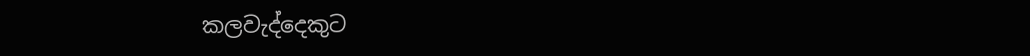කලවැද්දෙකුට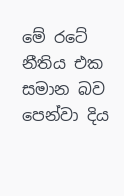මේ රටේ නීතිය එක සමාන බව පෙන්වා දිය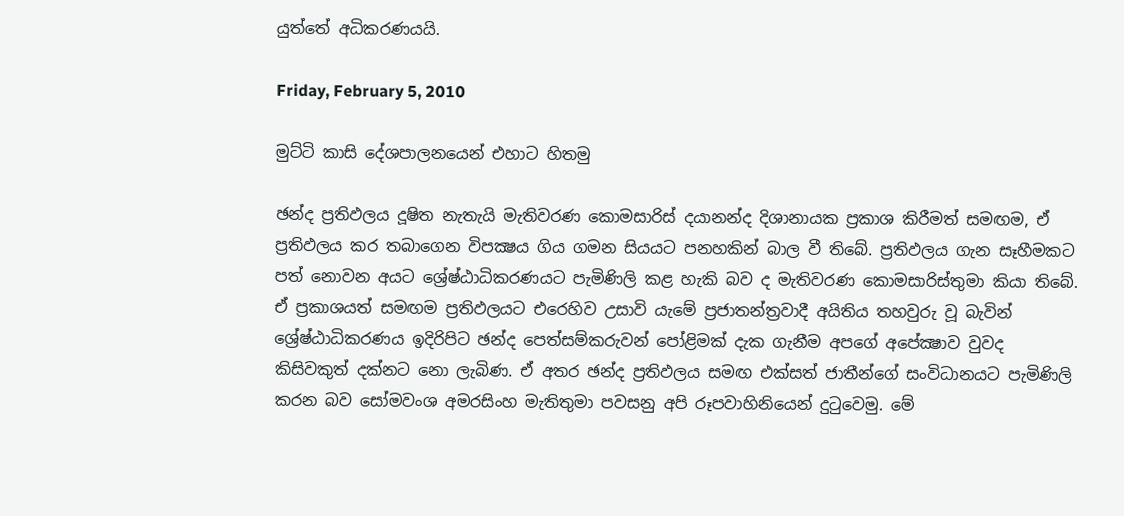යුත්තේ අධිකරණයයි.

Friday, February 5, 2010

මුට්‌ටි කාසි දේශපාලනයෙන් එහාට හිතමු

ඡන්ද ප්‍රතිඵලය දූෂිත නැතැයි මැතිවරණ කොමසාරිස්‌ දයානන්ද දිශානායක ප්‍රකාශ කිරීමත් සමඟම, ඒ ප්‍රතිඵලය කර තබාගෙන විපක්‍ෂය ගිය ගමන සියයට පනහකින් බාල වී තිබේ. ප්‍රතිඵලය ගැන සෑහීමකට පත් නොවන අයට ශ්‍රේෂ්ඨාධිකරණයට පැමිණිලි කළ හැකි බව ද මැතිවරණ කොමසාරිස්‌තුමා කියා තිබේ. ඒ ප්‍රකාශයත් සමඟම ප්‍රතිඵලයට එරෙහිව උසාවි යැමේ ප්‍රජාතන්ත්‍රවාදී අයිතිය තහවුරු වූ බැවින් ශ්‍රේෂ්ඨාධිකරණය ඉදිරිපිට ඡන්ද පෙත්සම්කරුවන් පෝළිමක්‌ දැක ගැනීම අපගේ අපේක්‍ෂාව වුවද කිසිවකුත් දක්‌නට නො ලැබිණ. ඒ අතර ඡන්ද ප්‍රතිඵලය සමඟ එක්‌සත් ජාතීන්ගේ සංවිධානයට පැමිණිලි කරන බව සෝමවංශ අමරසිංහ මැතිතුමා පවසනු අපි රූපවාහිනියෙන් දුටුවෙමු. මේ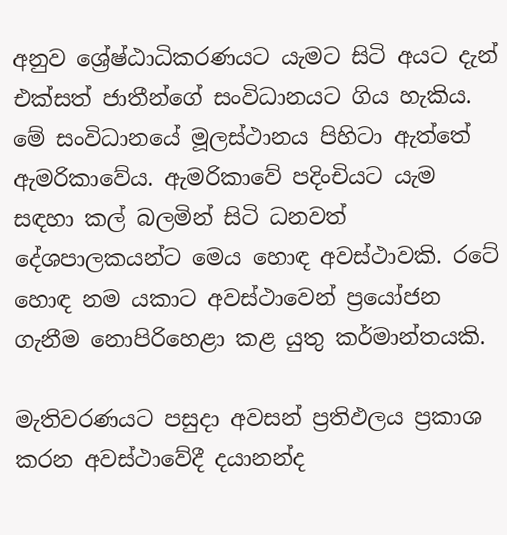අනුව ශ්‍රේෂ්ඨාධිකරණයට යැමට සිටි අයට දැන් එක්‌සත් ජාතීන්ගේ සංවිධානයට ගිය හැකිය. මේ සංවිධානයේ මූලස්‌ථානය පිහිටා ඇත්තේ ඇමරිකාවේය. ඇමරිකාවේ පදිංචියට යැම සඳහා කල් බලමින් සිටි ධනවත් දේශපාලකයන්ට මෙය හොඳ අවස්‌ථාවකි. රටේ හොඳ නම යකාට අවස්‌ථාවෙන් ප්‍රයෝජන ගැනීම නොපිරිහෙළා කළ යුතු කර්මාන්තයකි.

මැතිවරණයට පසුදා අවසන් ප්‍රතිඵලය ප්‍රකාශ කරන අවස්‌ථාවේදී දයානන්ද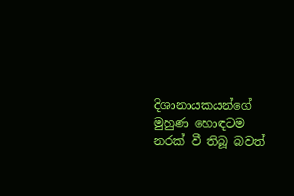දිශානායකයන්ගේ මුහුණ හොඳටම නරක්‌ වී තිබූ බවත්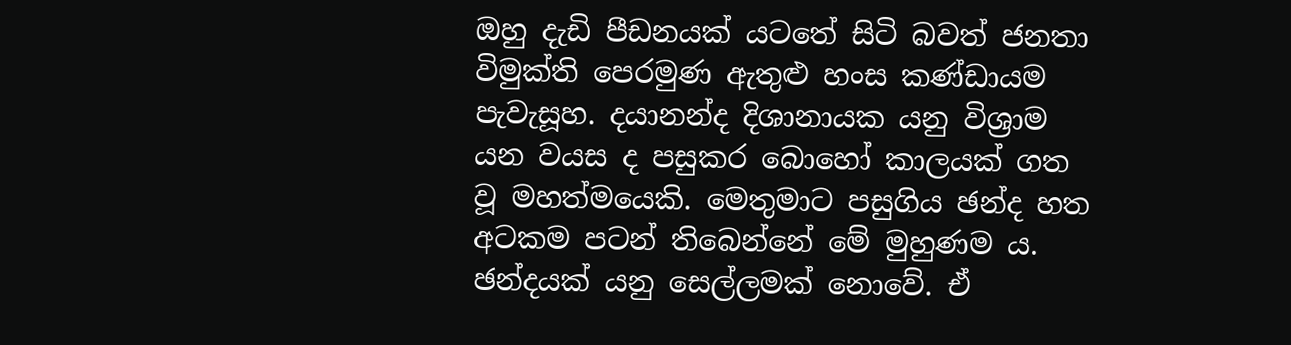ඔහු දැඩි පීඩනයක්‌ යටතේ සිටි බවත් ජනතා විමුක්‌ති පෙරමුණ ඇතුළු හංස කණ්‌ඩායම පැවැසූහ. දයානන්ද දිශානායක යනු විශ්‍රාම යන වයස ද පසුකර බොහෝ කාලයක්‌ ගත වූ මහත්මයෙකි. මෙතුමාට පසුගිය ඡන්ද හත අටකම පටන් තිබෙන්නේ මේ මුහුණම ය. ඡන්දයක්‌ යනු සෙල්ලමක්‌ නොවේ. ඒ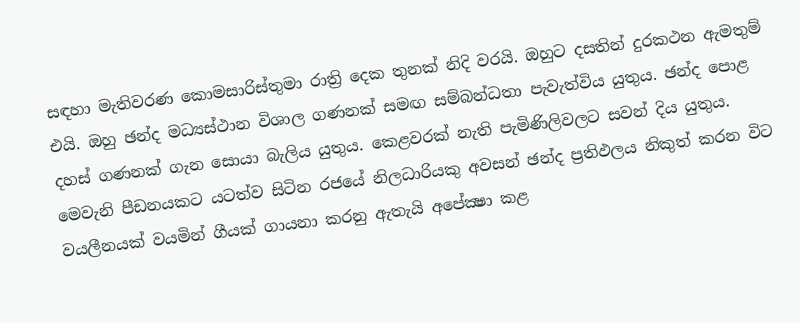සඳහා මැතිවරණ කොමසාරිස්‌තුමා රාත්‍රි දෙක තුනක්‌ නිදි වරයි. ඔහුට දසතින් දුරකථන ඇමතුම් එයි. ඔහු ඡන්ද මධ්‍යස්‌ථාන විශාල ගණනක්‌ සමඟ සම්බන්ධතා පැවැත්විය යුතුය. ඡන්ද පොළ දහස්‌ ගණනක්‌ ගැන සොයා බැලිය යුතුය. කෙළවරක්‌ නැති පැමිණිලිවලට සවන් දිය යුතුය. මෙවැනි පීඩනයකට යටත්ව සිටින රජයේ නිලධාරියකු අවසන් ඡන්ද ප්‍රතිඵලය නිකුත් කරන විට වයලීනයක්‌ වයමින් ගීයක්‌ ගායනා කරනු ඇතැයි අපේක්‍ෂා කළ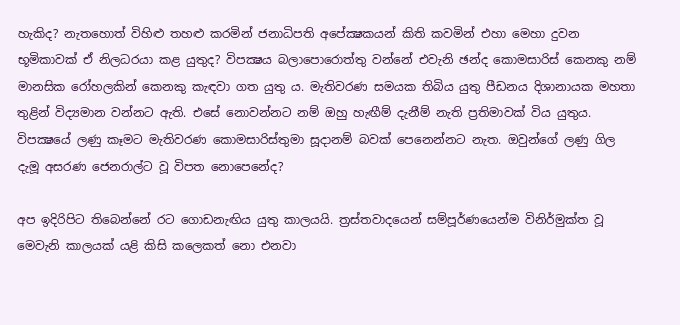හැකිද? නැතහොත් විහිළු තහළු කරමින් ජනාධිපති අපේක්‍ෂකයන් කිති කවමින් එහා මෙහා දුවන භූමිකාවක්‌ ඒ නිලධරයා කළ යුතුද? විපක්‍ෂය බලාපොරොත්තු වන්නේ එවැනි ඡන්ද කොමසාරිස්‌ කෙනකු නම් මානසික රෝහලකින් කෙනකු කැඳවා ගත යුතු ය. මැතිවරණ සමයක තිබිය යුතු පීඩනය දිශානායක මහතා තුළින් විද්‍යමාන වන්නට ඇති. එසේ නොවන්නට නම් ඔහු හැඟීම් දැනීම් නැති ප්‍රතිමාවක්‌ විය යුතුය. විපක්‍ෂයේ ලණු කෑමට මැතිවරණ කොමසාරිස්‌තුමා සූදානම් බවක්‌ පෙනෙන්නට නැත. ඔවුන්ගේ ලණු ගිල දැමූ අසරණ ජෙනරාල්ට වූ විපත නොපෙනේද?

අප ඉදිරිපිට තිබෙන්නේ රට ගොඩනැඟිය යුතු කාලයයි. ත්‍රස්‌තවාදයෙන් සම්පූර්ණයෙන්ම විනිර්මුක්‌ත වූ මෙවැනි කාලයක්‌ යළි කිසි කලෙකත් නො එනවා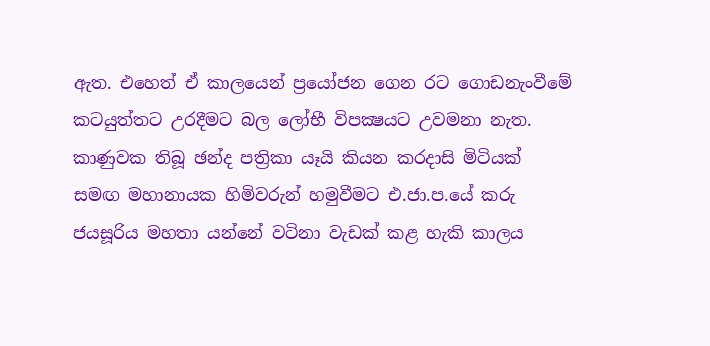ඇත. එහෙත් ඒ කාලයෙන් ප්‍රයෝජන ගෙන රට ගොඩනැංවීමේ කටයුත්තට උරදීමට බල ලෝභී විපක්‍ෂයට උවමනා නැත. කාණුවක තිබූ ඡන්ද පත්‍රිකා යෑයි කියන කරදාසි මිටියක්‌ සමඟ මහානායක හිමිවරුන් හමුවීමට එ.ජා.ප.යේ කරු ජයසූරිය මහතා යන්නේ වටිනා වැඩක්‌ කළ හැකි කාලය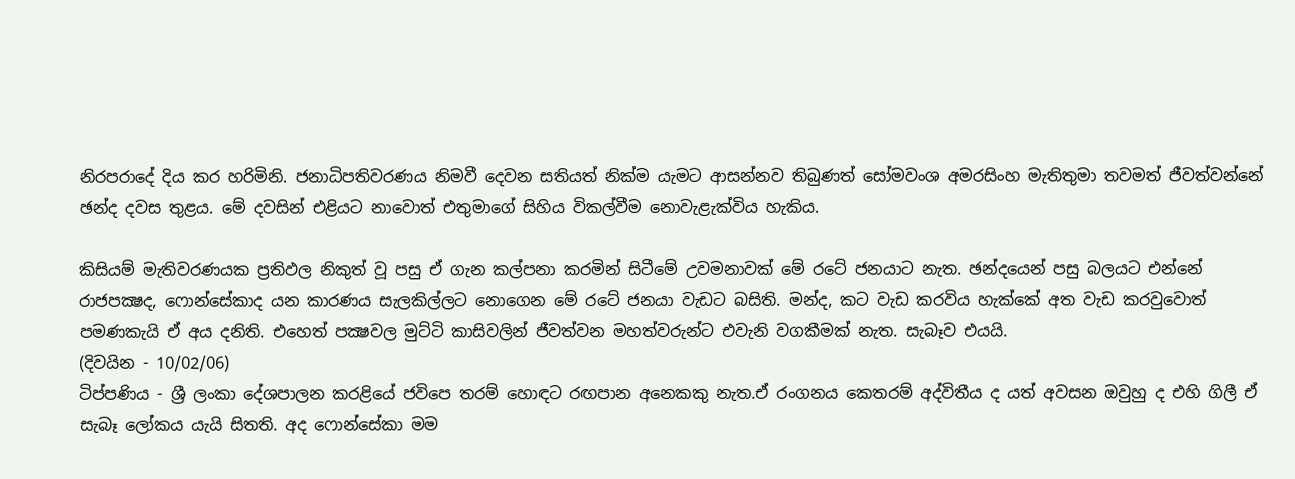නිරපරාදේ දිය කර හරිමිනි. ජනාධිපතිවරණය නිමවී දෙවන සතියත් නික්‌ම යැමට ආසන්නව තිබුණත් සෝමවංශ අමරසිංහ මැතිතුමා තවමත් ජීවත්වන්නේ ඡන්ද දවස තුළය. මේ දවසින් එළියට නාවොත් එතුමාගේ සිහිය විකල්වීම නොවැළැක්‌විය හැකිය.

කිසියම් මැතිවරණයක ප්‍රතිඵල නිකුත් වූ පසු ඒ ගැන කල්පනා කරමින් සිටීමේ උවමනාවක්‌ මේ රටේ ජනයාට නැත. ඡන්දයෙන් පසු බලයට එන්නේ රාජපක්‍ෂද, ෆොන්සේකාද යන කාරණය සැලකිල්ලට නොගෙන මේ රටේ ජනයා වැඩට බසිති. මන්ද, කට වැඩ කරවිය හැක්‌කේ අත වැඩ කරවුවොත් පමණකැයි ඒ අය දනිති. එහෙත් පක්‍ෂවල මුට්‌ටි කාසිවලින් ජීවත්වන මහත්වරුන්ට එවැනි වගකීමක්‌ නැත. සැබෑව එයයි.
(දිවයින - 10/02/06)
ටිප්පණිය - ශ්‍රී ලංකා දේශපාලන කරළියේ ජවිපෙ තරම් හොඳට රඟපාන අනෙකකු නැත.ඒ රංගනය කෙතරම් අද්විතීය ද යත් අවසන ඔවුහු ද එහි ගිලී ඒ සැබෑ ලෝකය යැයි සිතති. අද ෆොන්සේකා මම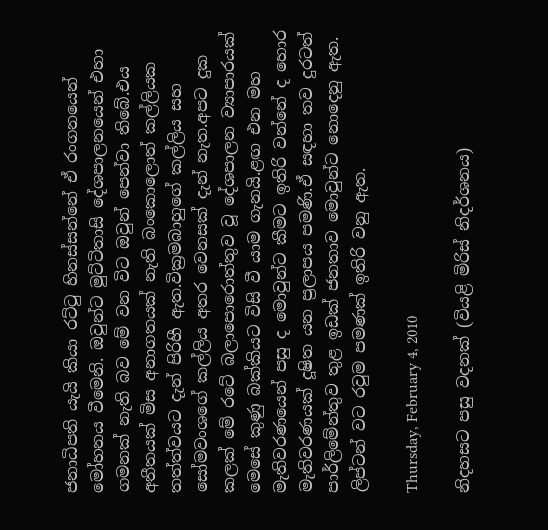ජනාධිපති යැයි කියා රට්ටු හිනස්සන්නේ ඒ රංගනයෙන් මෝහනය වීමෙනි. ඔවුන්ට මුට්ටිතාසි දේශපාලනයෙන් එහා ගමනක් නැති බව මේ වන විට ඔවුන් පෙන්වා තිබේ.එය අතීතයක් මිස අනාගතයක් නැති බංකොලොත් කල්ලියක තත්ත්වයට දැන් පිරිහී ඇත.වික්‍රමබාහුගේ කල්ලිය සහ සෝමවංශගේ කල්ලිය අතර වෙනසක් දැන් නැත.අපට දුක කලක් මේ රටේ බලාපොරොත්තුව වූ දේශපාලන ව්‍යාපාරයක් මෙසේ කුණු බක්කියට විසි වී යාම ගැනයි.ළඟ එන මහ මැතිවරණයෙන් පසු ද මොවුන්ට කීමට ඉතිරි වන්නේ ද හොර මැතිවරණයක් දූෂිත යන ප්‍රලාපය පමණි.ඒ සඳහා තව දුරටත් පාර්ලිමේන්තුව තුළ ඉඩක් ජනතාව මොවුන්ට නොදෙනු ඇත. ලිප්ටන් වට රවුම පමණක් ඉතිරි වනු ඇත.

Thursday, February 4, 2010

නිදහසට පසු වදනක්‌ (වියළි මිරිස්‌ නිදර්ශනය)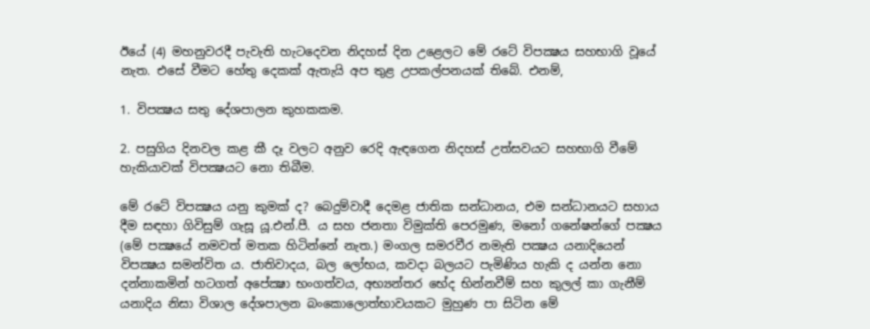ඊයේ (4) මහනුවරදී පැවැති හැටදෙවන නිදහස්‌ දින උළෙලට මේ රටේ විපක්‍ෂය සහභාගි වූයේ නැත. එසේ වීමට හේතු දෙකක්‌ ඇතැයි අප තුළ උපකල්පනයක්‌ තිබේ. එනම්,

1. විපක්‍ෂය සතු දේශපාලන කුහකකම.

2. පසුගිය දිනවල කළ කී දෑ වලට අනුව රෙදි ඇඳගෙන නිදහස්‌ උත්සවයට සහභාගි වීමේ හැකියාවක්‌ විපක්‍ෂයට නො තිබීම.

මේ රටේ විපක්‍ෂය යනු කුමක්‌ ද? බෙදුම්වාදී දෙමළ ජාතික සන්ධානය, එම සන්ධානයට සහාය දීම සඳහා ගිවිසුම් ගැසූ යූ.එන්.පී. ය සහ ජනතා විමුක්‌ති පෙරමුණ, මනෝ ගනේෂන්ගේ පක්‍ෂය (මේ පක්‍ෂයේ නමවත් මතක හිටින්නේ නැත.) මංගල සමරවීර නමැති පක්‍ෂය යනාදියෙන් විපක්‍ෂය සමන්විත ය. ජාතිවාදය, බල ලෝභය, කවදා බලයට පැමිණිය හැකි ද යන්න නො දන්නාකමින් හටගත් අපේක්‍ෂා භංගත්වය, අභ්‍යන්තර භේද භින්නවීම් සහ කුලල් කා ගැනීම් යනාදිය නිසා විශාල දේශපාලන බංකොලොත්භාවයකට මුහුණ පා සිටින මේ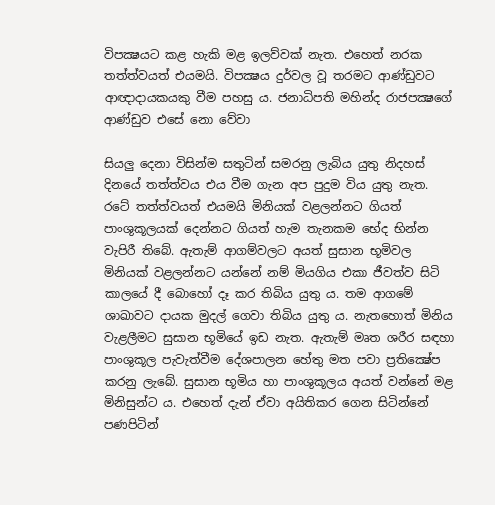විපක්‍ෂයට කළ හැකි මළ ඉලව්වක්‌ නැත. එහෙත් නරක තත්ත්වයත් එයමයි. විපක්‍ෂය දුර්වල වූ තරමට ආණ්‌ඩුවට ආඥාදායකයකු වීම පහසු ය. ජනාධිපති මහින්ද රාජපක්‍ෂගේ ආණ්‌ඩුව එසේ නො වේවා

සියලු දෙනා විසින්ම සතුටින් සමරනු ලැබිය යුතු නිදහස්‌ දිනයේ තත්ත්වය එය වීම ගැන අප පුදුම විය යුතු නැත. රටේ තත්ත්වයත් එයමයි මිනියක්‌ වළලන්නට ගියත් පාංශුකූලයක්‌ දෙන්නට ගියත් හැම තැනකම භේද භින්න වැපිරී තිබේ. ඇතැම් ආගම්වලට අයත් සුසාන භූමිවල මිනියක්‌ වළලන්නට යන්නේ නම් මියගිය එකා ජීවත්ව සිටි කාලයේ දී බොහෝ දෑ කර තිබිය යුතු ය. තම ආගමේ ශාඛාවට දායක මුදල් ගෙවා තිබිය යුතු ය. නැතහොත් මිනිය වැළලීමට සුසාන භූමියේ ඉඩ නැත. ඇතැම් මෘත ශරීර සඳහා පාංශුකූල පැවැත්වීම දේශපාලන හේතු මත පවා ප්‍රතික්‍ෂේප කරනු ලැබේ. සුසාන භූමිය හා පාංශුකූලය අයත් වන්නේ මළ මිනිසුන්ට ය. එහෙත් දැන් ඒවා අයිතිකර ගෙන සිටින්නේ පණපිටින්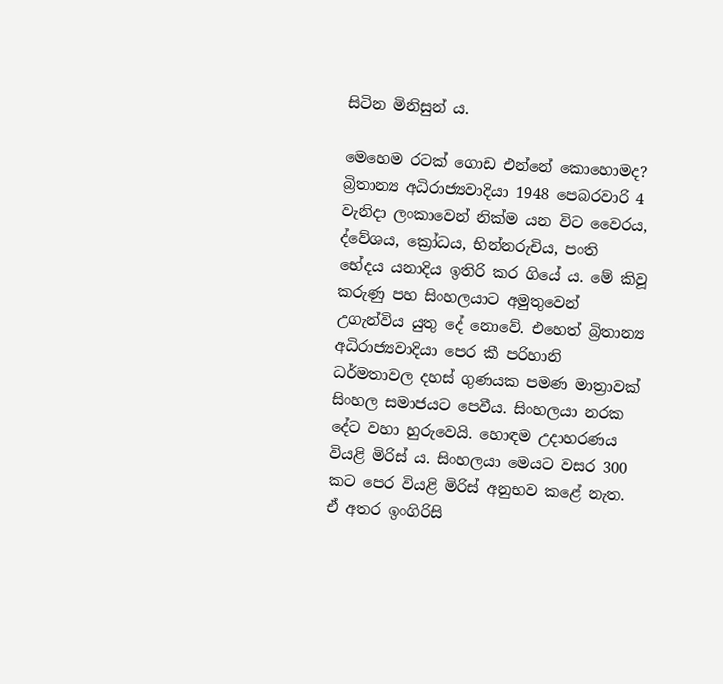සිටින මිනිසුන් ය.

මෙහෙම රටක්‌ ගොඩ එන්නේ කොහොමද? බ්‍රිතාන්‍ය අධිරාජ්‍යවාදියා 1948 පෙබරවාරි 4 වැනිදා ලංකාවෙන් නික්‌ම යන විට වෛරය, ද්වේශය, ක්‍රෝධය, භින්නරුචිය, පංති භේදය යනාදිය ඉතිරි කර ගියේ ය. මේ කිවූ කරුණු පහ සිංහලයාට අමුතුවෙන් උගැන්විය යුතු දේ නොවේ. එහෙත් බ්‍රිතාන්‍ය අධිරාජ්‍යවාදියා පෙර කී පරිහානි ධර්මතාවල දහස්‌ ගුණයක පමණ මාත්‍රාවක්‌ සිංහල සමාජයට පෙවීය. සිංහලයා නරක දේට වහා හුරුවෙයි. හොඳම උදාහරණය වියළි මිරිස්‌ ය. සිංහලයා මෙයට වසර 300 කට පෙර වියළි මිරිස්‌ අනුභව කළේ නැත. ඒ අතර ඉංගිරිසි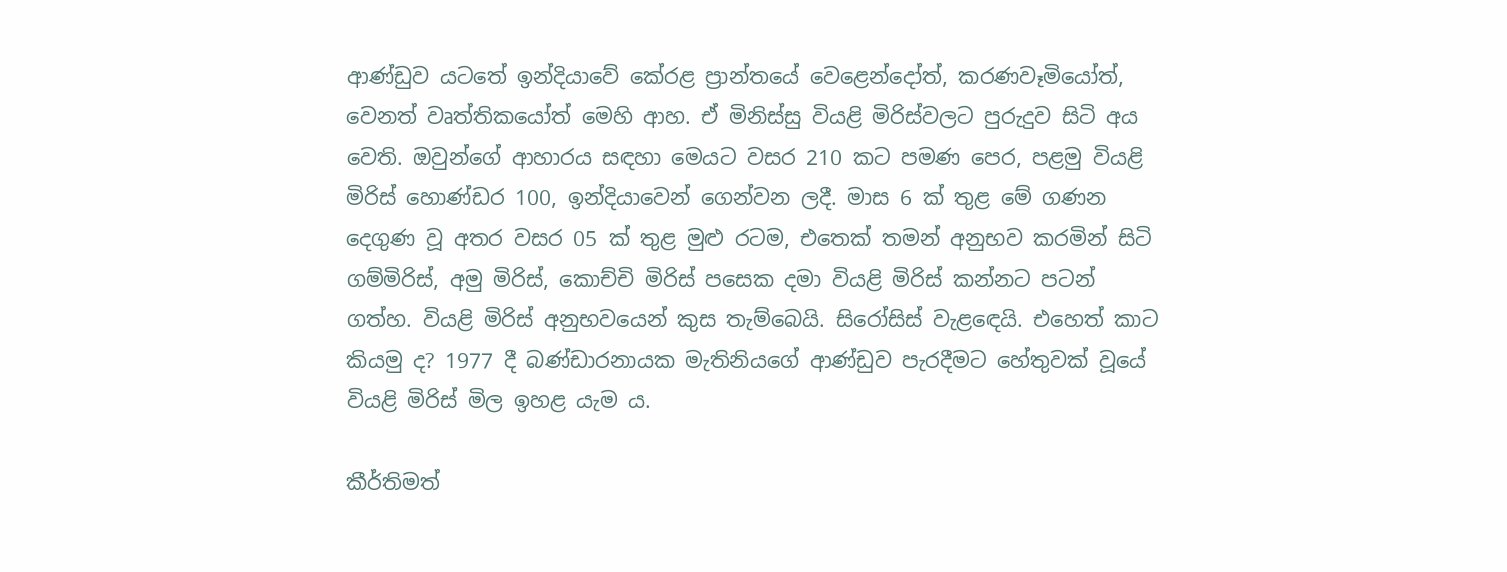ආණ්‌ඩුව යටතේ ඉන්දියාවේ කේරළ ප්‍රාන්තයේ වෙළෙන්දෝත්, කරණවෑමියෝත්, වෙනත් වෘත්තිකයෝත් මෙහි ආහ. ඒ මිනිස්‌සු වියළි මිරිස්‌වලට පුරුදුව සිටි අය වෙති. ඔවුන්ගේ ආහාරය සඳහා මෙයට වසර 210 කට පමණ පෙර, පළමු වියළි මිරිස්‌ හොණ්‌ඩර 100, ඉන්දියාවෙන් ගෙන්වන ලදී. මාස 6 ක්‌ තුළ මේ ගණන දෙගුණ වූ අතර වසර 05 ක්‌ තුළ මුළු රටම, එතෙක්‌ තමන් අනුභව කරමින් සිටි ගම්මිරිස්‌, අමු මිරිස්‌, කොච්චි මිරිස්‌ පසෙක දමා වියළි මිරිස්‌ කන්නට පටන් ගත්හ. වියළි මිරිස්‌ අනුභවයෙන් කුස තැම්බෙයි. සිරෝසිස්‌ වැළඳෙයි. එහෙත් කාට කියමු ද? 1977 දී බණ්‌ඩාරනායක මැතිනියගේ ආණ්‌ඩුව පැරදීමට හේතුවක්‌ වූයේ වියළි මිරිස්‌ මිල ඉහළ යැම ය.

කීර්තිමත්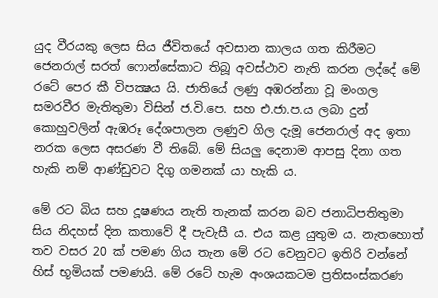යුද වීරයකු ලෙස සිය ජීවිතයේ අවසාන කාලය ගත කිරීමට ජෙනරාල් සරත් ෆොන්සේකාට තිබූ අවස්‌ථාව නැති කරන ලද්දේ මේ රටේ පෙර කී විපක්‍ෂය යි. ජාතියේ ලණු අඹරන්නා වූ මංගල සමරවීර මැතිතුමා විසින් ජ.වි.පෙ. සහ එ.ජා.ප.ය ලබා දුන් කොහුවලින් ඇඹරූ දේශපාලන ලණුව ගිල දැමූ ජෙනරාල් අද ඉතා නරක ලෙස අසරණ වී තිබේ. මේ සියලු දෙනාම ආපසු දිනා ගත හැකි නම් ආණ්‌ඩුවට දිගු ගමනක්‌ යා හැකි ය.

මේ රට බිය සහ දූෂණය නැති තැනක්‌ කරන බව ජනාධිපතිතුමා සිය නිදහස්‌ දින කතාවේ දී පැවැසී ය. එය කළ යුතුම ය. නැතහොත් තව වසර 20 ක්‌ පමණ ගිය තැන මේ රට වෙනුවට ඉතිරි වන්නේ හිස්‌ භූමියක්‌ පමණයි. මේ රටේ හැම අංශයකටම ප්‍රතිසංස්‌කරණ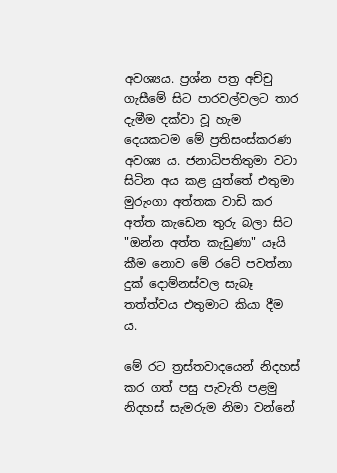අවශ්‍යය. ප්‍රශ්න පත්‍ර අච්චු ගැසීමේ සිට පාරවල්වලට තාර දැමීම දක්‌වා වූ හැම දෙයකටම මේ ප්‍රතිසංස්‌කරණ අවශ්‍ය ය. ජනාධිපතිතුමා වටා සිටින අය කළ යුත්තේ එතුමා මුරුංගා අත්තක වාඩි කර අත්ත කැඩෙන තුරු බලා සිට "ඔන්න අත්ත කැඩුණා" යෑයි කීම නොව මේ රටේ පවත්නා දුක්‌ දොම්නස්‌වල සැබෑ තත්ත්වය එතුමාට කියා දීම ය.

මේ රට ත්‍රස්‌තවාදයෙන් නිදහස්‌ කර ගත් පසු පැවැති පළමු නිදහස්‌ සැමරුම නිමා වන්නේ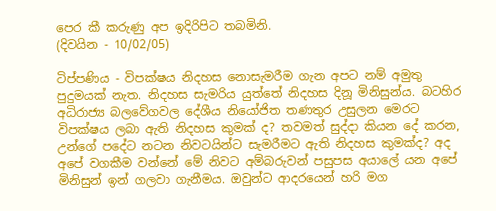පෙර කී කරුණු අප ඉදිරිපිට තබමිනි.
(දිවයින - 10/02/05)

ටිප්පණිය - විපක්ෂය නිදහස නොසැමරීම ගැන අපට නම් අමුතු පුදුමයක් නැත. නිදහස සැමරිය යුත්තේ නිදහස දිනූ මිනිසුන්ය. බටහිර අධිරාජ්‍ය බලවේගවල දේශීය නියෝජිත තණතුර උසුලන මෙරට විපක්ෂය ලබා ඇති නිදහස කුමක් ද? තවමත් සුද්දා කියන දේ කරන, උන්ගේ පදේට නටන නිවටයින්ට සැමරීමට ඇති නිදහස කුමක්ද? අද අපේ වගකීම වන්නේ මේ නිවට අම්බරුවන් පසුපස අයාලේ යන අපේ මිනිසුන් ඉන් ගලවා ගැනීමය. ඔවුන්ට ආදරයෙන් හරි මග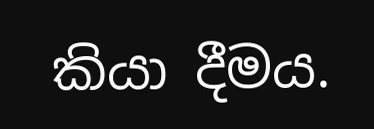කියා දීමය.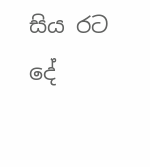සිය රට දේ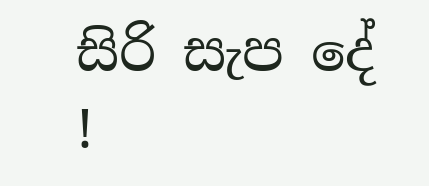සිරි සැප දේ !